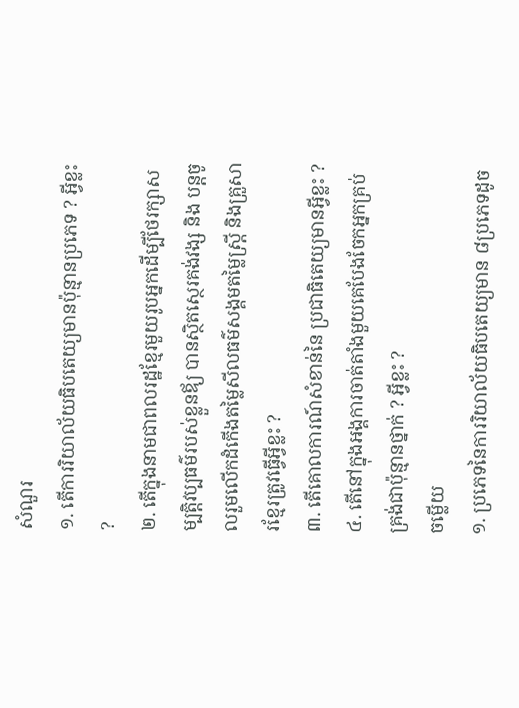សំណួរ
១. តើការរិយាល័យធិបតេយ្យមានប៉ុន្មានប្រភេទ ? អ្វីខ្លះ ?
២. តើក្នុងនាមជាពលរដ្ឋខ្មែរមួយរូបអ្នកដើម្បីថែរក្សាសម្បត្តិវប្បធម៌របស់ខ្លួនឪ្យ បានស្ថិតស្ថេរគង់វង្ស និង បន្តចូលរួមលើកដំកើងតម្លៃសីលធម៌សង្គមតម្លៃស្រ្ដី និងគ្រួសារខ្មែរត្រូវធ្វើអ្វីខ្លះ ?
៣. តើគោលការណ៍សំខាន់នៃ ប្រជាធិតេយ្យមានអ្វីខ្លះ ?
៤. តើនៅក្នុងអង្គការចាត់តាំងមួយគេបែងចែកអ្នកគ្រប់គ្រង់ជាប៉ុន្មានថ្នាក់ ? អ្វីខ្លះ ?
ចម្លើយ
១. ប្រភេទនៃការរិយាល័យធិបតេយ្យមាន ៨ប្រភេទដូច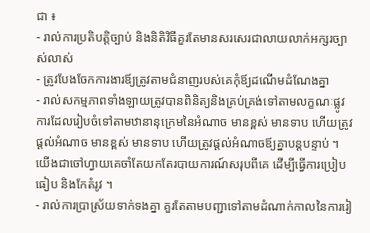ជា ៖
- រាល់ការប្រតិបត្តិច្បាប់ និងនិតិវិធីគួរតែមានសរសេរជាលាយលាក់អក្សរច្បាស់លាស់
- ត្រូវបែងចែកការងារឪ្យត្រូវតាមជំនាញរបស់គេកុំឪ្យដណើមដំណែងគ្នា
- រាល់សកម្មភាពទាំងឡាយត្រូវបានពិនិត្យនិងគ្រប់គ្រង់ទៅតាមលក្ខណៈផ្លូវការដែលរៀបចំទៅតាមឋានានុក្រេមនៃអំណាច មានខ្ពស់ មានទាប ហើយត្រូវផ្ដល់អំណាច មានខ្ពស់ មានទាប ហើយត្រូវផ្ដល់អំណាចឪ្យគ្នាបន្ដបន្ទាប់ ។ យើងជាចៅហ្វាយគេចាំតែយកតែរបាយការណ៍សរុបពីគេ ដើម្បីធ្វើការប្រៀបធៀប និងកែតំរូវ ។
- រាល់ការប្រាស្រ័យទាក់ទងគ្នា គួរតែតាមបញ្ជាទៅតាមដំណាក់កាលនៃការរៀ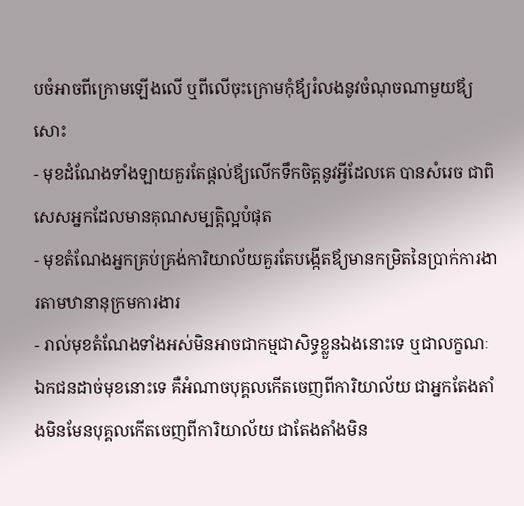បចំអាចពីក្រោមឡើងលើ ឬពីលើចុះក្រោមកុំឪ្យរំលងនូវចំណុចណាមួយឪ្យសោះ
- មុខដំណែងទាំងឡាយគួរតែផ្តល់ឪ្យលើកទឹកចិត្តនូវអ្វីដែលគេ បានសំរេច ជាពិសេសអ្នកដែលមានគុណសម្បត្តិល្អបំផុត
- មុខតំណែងអ្នកគ្រប់គ្រង់ការិយាល័យគួរតែបង្កើតឪ្យមានកម្រិតនៃប្រាក់ការងារតាមឋានានុក្រមការងារ
- រាល់មុខតំណែងទាំងអស់មិនអាចជាកម្មជាសិទ្ធខ្លួនឯងនោះទេ ឬជាលក្ខណៈឯកជនដាច់មុខនោះទេ គឺអំណាចបុគ្គលកើតចេញពីការិយាល័យ ជាអ្នកតែងតាំងមិនមែនបុគ្គលកើតចេញពីការិយាល័យ ជាតែងតាំងមិន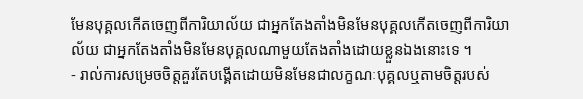មែនបុគ្គលកើតចេញពីការិយាល័យ ជាអ្នកតែងតាំងមិនមែនបុគ្គលកើតចេញពីការិយាល័យ ជាអ្នកតែងតាំងមិនមែនបុគ្គលណាមួយតែងតាំងដោយខ្លួនឯងនោះទេ ។
- រាល់ការសម្រេចចិត្តគួរតែបង្គើតដោយមិនមែនជាលក្ខណៈបុគ្គលឬតាមចិត្តរបស់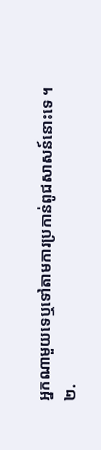អ្នកណាមួយទេឬទៅតាមការប្រកាន់ពូជសាសន៍នោះទេ ។
២.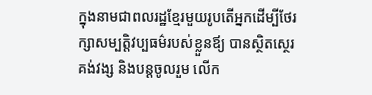ក្នុងនាមជាពលរដ្ឋខ្មែរមួយរូបតើអ្នកដើម្បីថែរក្សាសម្បត្តិវប្បធម៌របស់ខ្លួនឪ្យ បានស្ថិតស្ថេរគង់វង្ស និងបន្ដចូលរួម លើក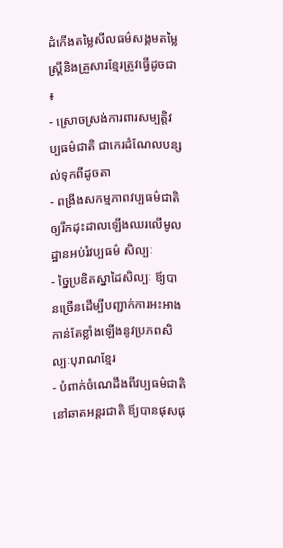ដំកើងតម្លៃសីលធម៌សង្គមតម្លៃស្រ្ដីនិងគ្រួសារខ្មែរត្រូវធ្វើដូចជា ៖
- ស្រោចស្រង់ការពារសម្បត្តិវប្បធម៌ជាតិ ជាកេរដំណែលបន្សល់ទុកពីដូចតា
- ពង្រីងសកម្មភាពវប្បធម៌ជាតិឲ្យរីកដុះដាលឡើងឈរលើមូលដ្ឋានអប់រំវប្បធម៌ សិល្បៈ
- ច្នៃប្រឌិតស្នាដៃសិល្បៈ ឪ្យបានច្រើនដើម្បីបញ្ជាក់ការអះអាងកាន់តែខ្លាំងឡើងនូវប្រភពសិល្បៈបុរាណខ្មែរ
- បំពាក់ចំណេដឹងពីវប្បធម៌ជាតិនៅឆាតអន្ដរជាតិ ឪ្យបានផុសផុ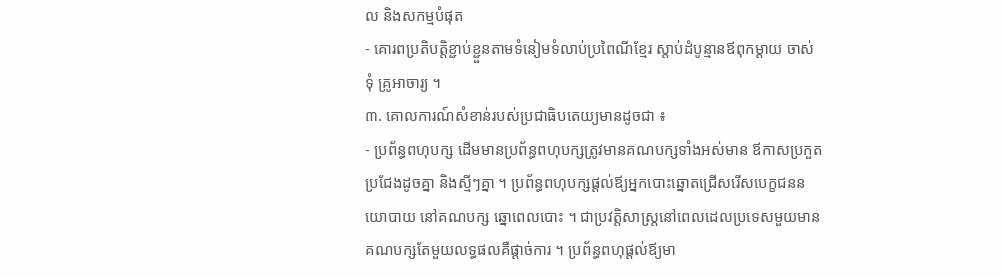ល និងសកម្មបំផុត
- គោរពប្រតិបត្តិខ្ជាប់ខ្ជួនតាមទំនៀមទំលាប់ប្រពៃណីខ្មែរ ស្ដាប់ដំបូន្មានឪពុកម្ដាយ ចាស់ទុំ គ្រូអាចារ្យ ។
៣. គោលការណ៍សំខាន់របស់ប្រជាធិបតេយ្យមានដូចជា ៖
- ប្រព័ន្ធពហុបក្ស ដើមមានប្រព័ន្ធពហុបក្សត្រូវមានគណបក្សទាំងអស់មាន ឪកាសប្រកួតប្រជែងដូចគ្នា និងស្មីៗគ្នា ។ ប្រព័ន្ធពហុបក្សផ្ដល់ឪ្យអ្នកបោះឆ្នោតជ្រើសរើសបេក្ខជននយោបាយ នៅគណបក្ស ឆ្នោពេលបោះ ។ ជាប្រវត្តិសាស្រ្ដនៅពេលដេលប្រទេសមួយមាន គណបក្សតែមួយលទ្ធផលគឺផ្ដាច់ការ ។ ប្រព័ន្ធពហុផ្ដល់ឪ្យមា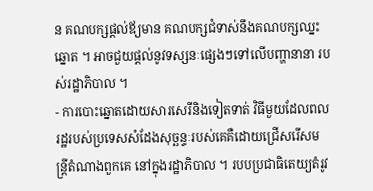ន គណបក្សផ្ដល់ឪ្យមាន គណបក្សជំទាស់នឹងគណបក្សឈ្នះឆ្នោត ។ អាចជួយផ្ដល់នូវទស្សនៈផ្សេងៗទៅលើបញ្ហានានា របស់រដ្ឋាភិបាល ។
- ការបោះឆ្នោតដោយសារសេរីនិងទៀតទាត់ វិធីមួយដែលពលរដ្ឋរបស់ប្រទេសសំដែងសុច្ឆន្ទៈរបស់គេគឺដោយជ្រើសរើសមន្ត្រីតំណាងពួកគេ នៅក្នុងរដ្ឋាភិបាល ។ របបប្រជាធិតេយ្យតំរូវ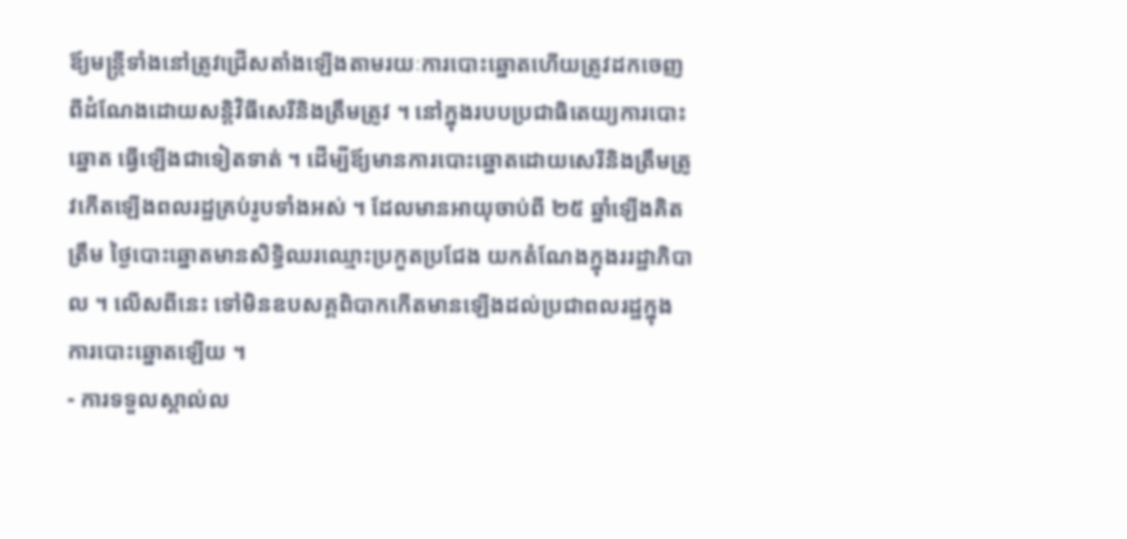ឪ្យមន្រ្ដីទាំងនៅត្រូវជ្រើសតាំងឡើងតាមរយៈការបោះឆ្នោតហើយត្រូវដកចេញពីដំណែងដោយសន្ដិវិធីសេរីនិងត្រឹមត្រូវ ។ នៅក្នុងរបបប្រជាធិតេយ្យការបោះឆ្នោត ធ្វើឡើងជាទៀតទាត់ ។ ដើម្បីឪ្យមានការបោះឆ្នោតដោយសេរីនិងត្រឹមត្រូវកើតឡើងពលរដ្ឋគ្រប់រូបទាំងអស់ ។ ដែលមានអាយុចាប់ពី ២៥ ឆ្នាំឡើងគិតត្រឹម ថ្ងៃបោះឆ្នោតមានសិទ្ធិឈរឈ្មោះប្រកួតប្រជែង យកតំណែងក្នុងររដ្ឋាភិបាល ។ លើសពីនេះ ទៅមិនឧបសគ្គពិបាកកើតមានឡើងដល់ប្រជាពលរដ្ឋក្នុងការបោះឆ្នោតឡើយ ។
- ការទទួលស្គាល់ល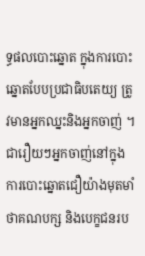ទ្ធផលបោះឆ្នោត ក្នុងការបោះឆ្នោតបែបប្រជាធិបតេយ្យ ត្រូវមានអ្នកឈ្នះនិងអ្នកចាញ់ ។ ជារឿយៗអ្នកចាញ់នៅក្នុងការបោះឆ្នោតជឿយ៉ាងមុតមាំថាគណបក្ស និងបេក្ខជនរប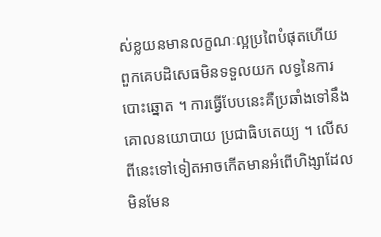ស់ខ្លយនមានលក្ខណៈល្អប្រពៃបំផុតហើយពួកគេបដិសេធមិនទទួលយក លទ្ធនៃការបោះឆ្នោត ។ ការធ្វើបែបនេះគឺប្រឆាំងទៅនឹងគោលនយោបាយ ប្រជាធិបតេយ្យ ។ លើសពីនេះទៅទៀតអាចកើតមានអំពើហិង្សាដែលមិនមែន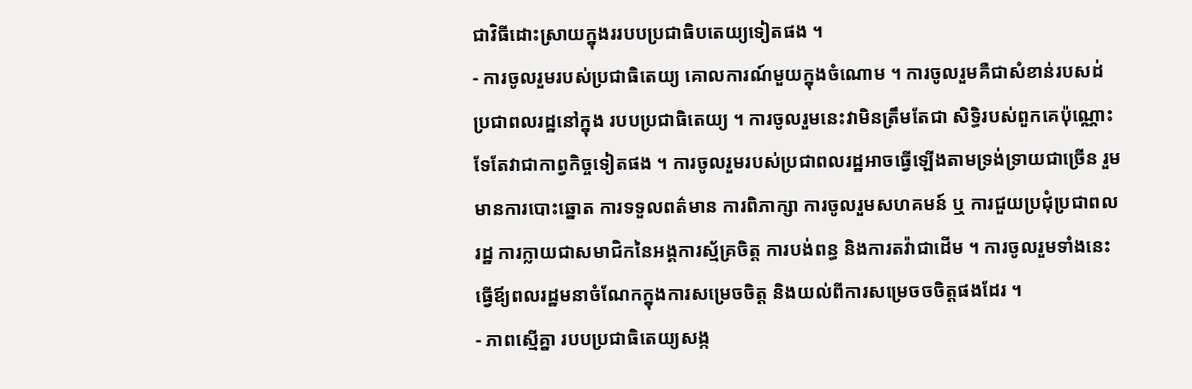ជាវិធីដោះស្រាយក្នុងររបបប្រជាធិបតេយ្យទៀតផង ។
- ការចូលរួមរបស់ប្រជាធិតេយ្យ គោលការណ៍មួយក្នុងចំណោម ។ ការចូលរួមគឺជាសំខាន់របសដ់ប្រជាពលរដ្ឋនៅក្នុង របបប្រជាធិតេយ្យ ។ ការចូលរួមនេះវាមិនត្រឹមតែជា សិទ្ធិរបស់ពួកគេប៉ុណ្ណោះទែតែវាជាកាព្វកិច្ចទៀតផង ។ ការចូលរួមរបស់ប្រជាពលរដ្ឋអាចធ្វើឡើងតាមទ្រង់ទ្រាយជាច្រើន រួមមានការបោះឆ្នោត ការទទួលពត៌មាន ការពិភាក្សា ការចូលរួមសហគមន៍ ឬ ការជួយប្រជុំប្រជាពលរដ្ឋ ការក្លាយជាសមាជិកនៃអង្គការស្ម័គ្រចិត្ត ការបង់ពន្ធ និងការតវ៉ាជាដើម ។ ការចូលរួមទាំងនេះ ធ្វើឪ្យពលរដ្ឋមនាចំណែកក្នុងការសម្រេចចិត្ត និងយល់ពីការសម្រេចចចិត្តផងដែរ ។
- ភាពស្មើគ្នា របបប្រជាធិតេយ្យសង្ក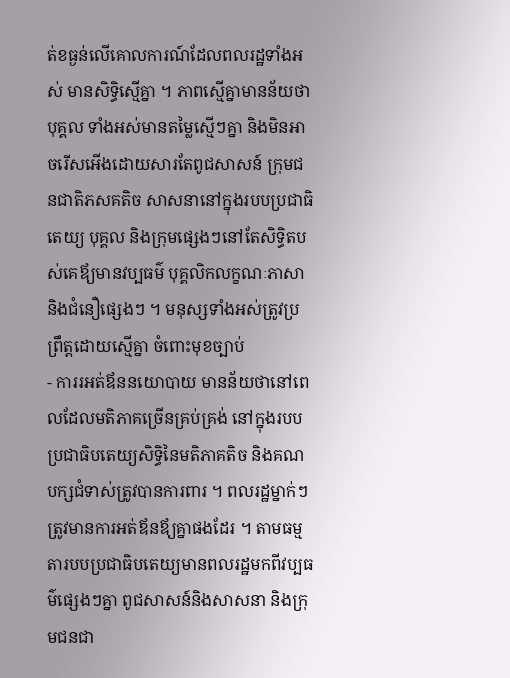ត់ខធ្ងន់លើគោលការណ៍ដែលពលរដ្ឋទាំងអស់ មានសិទ្ធិស្មើគ្នា ។ ភាពស្មើគ្នាមានន័យថាបុគ្គល ទាំងអស់មានតម្លៃស្មើៗគ្នា និងមិនអាចរើសអើងដោយសារតែពូជសាសន៍ ក្រុមជនជាតិភសគតិច សាសនានៅក្នុងរបបប្រជាធិតេយ្យ បុគ្គល និងក្រុមផ្សេងៗនៅតែសិទ្ធិតបស់គេឪ្យមានវប្បធម៌ បុគ្គលិកលក្ខណៈភាសានិងជំនឿផ្សេងៗ ។ មនុស្សទាំងអស់ត្រូវប្រព្រឹត្តដោយស្មើគ្នា ចំពោះមុខច្បាប់
- ការរអត់ឪននយោបាយ មានន័យថានៅពេលដែលមតិភាគច្រើនគ្រប់គ្រង់ នៅក្នុងរបបប្រជាធិបតេយ្យសិទ្ធិនៃមតិភាគតិច និងគណបក្សជំទាស់ត្រូវបានការពារ ។ ពលរដ្ឋម្នាក់ៗត្រូវមានការអត់ឪនឪ្យគ្នាផងដែរ ។ តាមធម្មតារបបប្រជាធិបតេយ្យមានពលរដ្ឋមកពីវប្បធម៌ផ្សេងៗគ្នា ពូជសាសន៍និងសាសនា និងក្រុមជនជា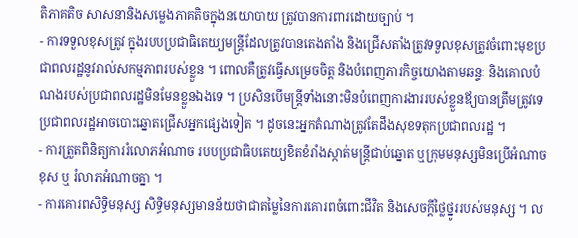តិភាគតិច សាសនានិងសម្លេងភាគតិចក្នុងនយោបាយ ត្រូវបានការពារដោយច្បាប់ ។
- ការទទួលខុសត្រូវ ក្នុងរបបប្រជាធិតេយ្យមន្ដ្រីដែលត្រូវបានតេងតាំង និងជ្រើសតាំងត្រូវទទួលខុសត្រូវចំពោះមុខប្រជាពលរដ្ឋនូវរាល់សកម្មភាពរបស់ខ្លួន ។ ពោលគឺត្រូវធ្វើសម្រេចចិត្ត និងបំពេញភារកិច្ចយោងតាមឆន្ទៈ និងគោលបំណងរបស់ប្រជាពលរដ្ឋមិនមែនខ្លួនឯងទេ ។ ប្រសិនបើមន្រ្ដីទាំងនោះមិនបំពេញការងាររបស់ខ្លួនឪ្យបានត្រឹមត្រូវទេ ប្រជាពលរដ្ឋអាចបោះឆ្នោតជ្រើសអ្នកផ្សេងទៀត ។ ដូចនេះអ្នកតំណាងត្រូវតែដឹងសុខទតុកប្រជាពលរដ្ឋ ។
- ការត្រួតពិនិត្យការរំលោភអំណាច របបប្រជាធិបតេយ្យខិតខំរាំងស្កាត់មន្ដ្រីជាប់ឆ្នោត ឬក្រុមមនុស្សមិនប្រើអំណាចខុស ឬ រំលាភអំណាចគ្នា ។
- ការគោរពសិទ្ធិមនុស្ស សិទ្ធិមនុស្សមានន័យថាជាតម្លៃនៃការគោរពចំពោះជីវិត និងសេចក្ដីថ្លៃថ្នូររបស់មនុស្ស ។ ល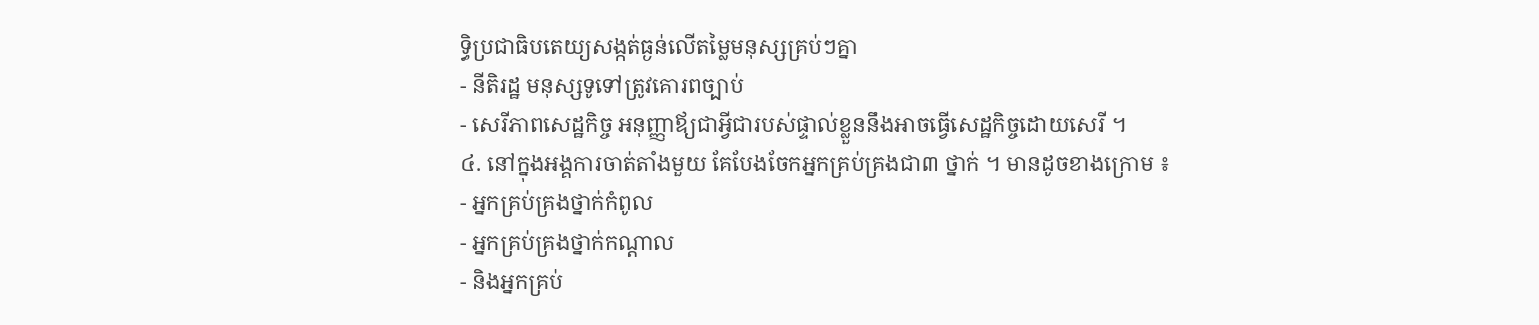ទ្ធិប្រជាធិបតេយ្យសង្កត់ធ្ងន់លើតម្លៃមនុស្សគ្រប់ៗគ្នា
- នីតិរដ្ឋ មនុស្សទូទៅត្រូវគោរពច្បាប់
- សេរីភាពសេដ្ឋកិច្ច អនុញ្ញាឪ្យជាអ្វីជារបស់ផ្ទាល់ខ្លួននឹងអាចធ្វើសេដ្ឋកិច្ចដោយសេរី ។
៤. នៅក្នុងអង្គការចាត់តាំងមួយ គែបែងចែកអ្នកគ្រប់គ្រងជា៣ ថ្នាក់ ។ មានដូចខាងក្រោម ៖
- អ្នកគ្រប់គ្រងថ្នាក់កំពូល
- អ្នកគ្រប់គ្រងថ្នាក់កណ្ដាល
- និងអ្នកគ្រប់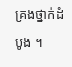គ្រងថ្នាក់ដំបូង ។